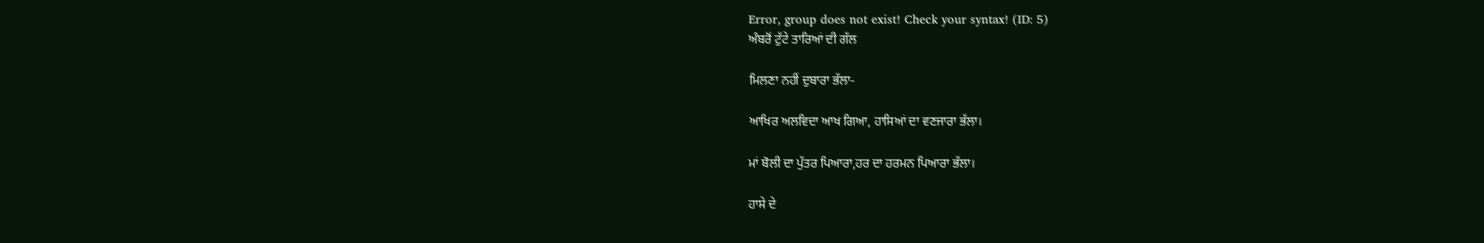Error, group does not exist! Check your syntax! (ID: 5)
ਅੰਬਰੋਂ ਟੁੱਟੇ ਤਾਰਿਆਂ ਦੀ ਗੱਲ

ਮਿਲਣਾ ਨਹੀਂ ਦੁਬਾਰਾ ਭੱਲਾ-

ਆਖਿਰ ਅਲਵਿਦਾ ਆਖ ਗਿਆ, ਹਾਸਿਆਂ ਦਾ ਵਣਜਾਰਾ ਭੱਲਾ।

ਮਾਂ ਬੋਲੀ ਦਾ ਪੁੱਤਰ ਪਿਆਰਾ,ਹਰ ਦਾ ਹਰਮਨ ਪਿਆਰਾ ਭੱਲਾ।

ਹਾਸੇ ਦੇ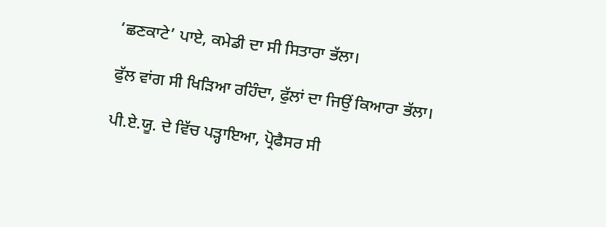‘ਛਣਕਾਟੇ’ ਪਾਏ, ਕਮੇਡੀ ਦਾ ਸੀ ਸਿਤਾਰਾ ਭੱਲਾ।

ਫੁੱਲ ਵਾਂਗ ਸੀ ਖਿੜਿਆ ਰਹਿੰਦਾ, ਫੁੱਲਾਂ ਦਾ ਜਿਉਂ ਕਿਆਰਾ ਭੱਲਾ।

ਪੀ.ਏ.ਯੂ. ਦੇ ਵਿੱਚ ਪੜ੍ਹਾਇਆ, ਪ੍ਰੋਫੈਸਰ ਸੀ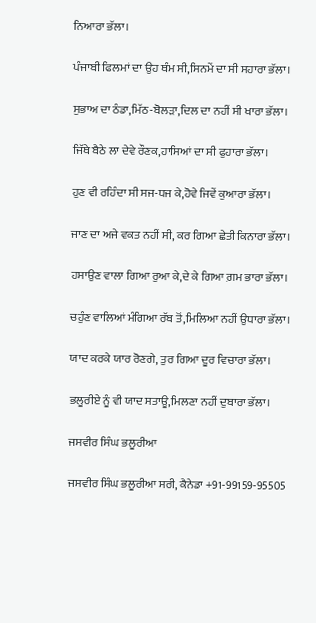ਨਿਆਰਾ ਭੱਲਾ।

ਪੰਜਾਬੀ ਫਿਲਮਾਂ ਦਾ ਉਹ ਥੰਮ ਸੀ,ਸਿਨਮੇਂ ਦਾ ਸੀ ਸਹਾਰਾ ਭੱਲਾ।

ਸੁਭਾਅ ਦਾ ਠੰਡਾ,ਮਿੱਠ-ਬੋਲੜਾ,ਦਿਲ ਦਾ ਨਹੀਂ ਸੀ ਖਾਰਾ ਭੱਲਾ।

ਜਿੱਥੇ ਬੈਠੇ ਲਾ ਦੇਵੇ ਰੌਣਕ,ਹਾਸਿਆਂ ਦਾ ਸੀ ਫੁਹਾਰਾ ਭੱਲਾ।

ਹੁਣ ਵੀ ਰਹਿੰਦਾ ਸੀ ਸਜ-ਧਜ ਕੇ,ਹੋਵੇ ਜਿਵੇਂ ਕੁਆਰਾ ਭੱਲਾ।

ਜਾਣ ਦਾ ਅਜੇ ਵਕਤ ਨਹੀਂ ਸੀ, ਕਰ ਗਿਆ ਛੇਤੀ ਕਿਨਾਰਾ ਭੱਲਾ।

ਹਸਾਉਣ ਵਾਲਾ ਗਿਆ ਰੁਆ ਕੇ,ਦੇ ਕੇ ਗਿਆ ਗ਼ਮ ਭਾਰਾ ਭੱਲਾ।

ਚਹੁੰਣ ਵਾਲਿਆਂ ਮੰਗਿਆ ਰੱਬ ਤੋਂ,ਮਿਲਿਆ ਨਹੀਂ ਉਧਾਰਾ ਭੱਲਾ।

ਯਾਦ ਕਰਕੇ ਯਾਰ ਰੋਣਗੇ, ਤੁਰ ਗਿਆ ਦੂਰ ਵਿਚਾਰਾ ਭੱਲਾ।

ਭਲੂਰੀਏ ਨੂੰ ਵੀ ਯਾਦ ਸਤਾਊ,ਮਿਲਣਾ ਨਹੀਂ ਦੁਬਾਰਾ ਭੱਲਾ।

ਜਸਵੀਰ ਸਿੰਘ ਭਲੂਰੀਆ

ਜਸਵੀਰ ਸਿੰਘ ਭਲੂਰੀਆ ਸਰੀ, ਕੈਨੇਡਾ +91-99159-95505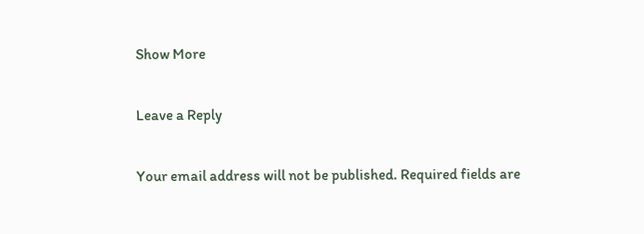Show More

Leave a Reply

Your email address will not be published. Required fields are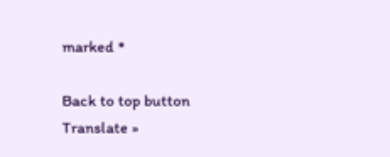marked *

Back to top button
Translate »